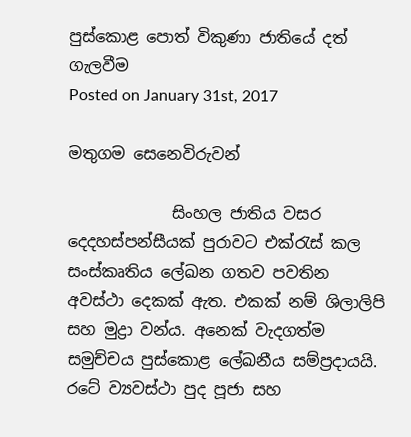පුස්කොළ පොත් විකුණා ජාතියේ දත් ගැලවීම
Posted on January 31st, 2017

මතුගම සෙනෙවිරුවන්

             සිංහල ජාතිය වසර දෙදහස්පන්සීයක් පුරාවට එක්රැස් කල සංස්කෘතිය ලේඛන ගතව පවතින අවස්ථා දෙකක් ඇත. එකක් නම් ශිලාලිපි සහ මුද්‍රා වන්ය. අනෙක් වැදගත්ම සමුච්චය පුස්කොළ ලේඛනීය සම්ප්‍රදායයි. රටේ ව්‍යවස්ථා පුද පූජා සහ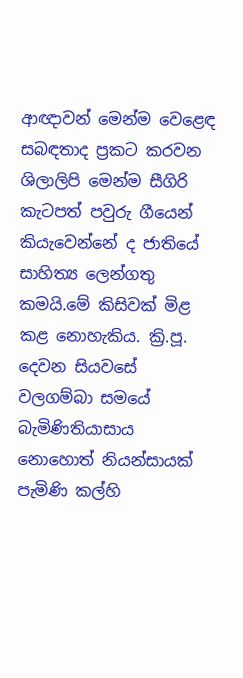ආඥාවන් මෙන්ම වෙළෙඳ සබඳතාද ප්‍රකට කරවන ශිලාලිපි මෙන්ම සීගිරි කැටපත් පවුරු ගීයෙන් කියැවෙන්නේ ද ජාතියේ සාහිත්‍ය ලෙන්ගතු කමයි.මේ කිසිවක් මිළ කළ නොහැකිය. ක්‍රි.පූ. දෙවන සියවසේ වලගම්බා සමයේ බැමිණිතියාසාය නොහොත් නියන්සායක් පැමිණි කල්හි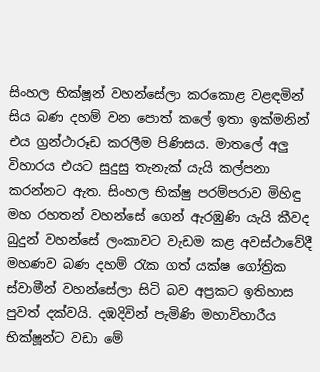සිංහල භික්ෂූන් වහන්සේලා කරකොළ වළඳමින් සිය බණ දහම් වන පොත් කලේ ඉතා ඉක්මනින් එය ග්‍රන්ථාරූඩ කරලීම පිණිසය. මාතලේ අලු විහාරය එයට සුදුසු තැනැක් යැයි කල්පනා කරන්නට ඇත. සිංහල භික්ෂු පරම්පරාව මිහිඳු මහ රහතන් වහන්සේ ගෙන් ඇරඹුණි යැයි කීවද බුදුන් වහන්සේ ලංකාවට වැඩම කළ අවස්ථාවේදී මහණව බණ දහම් රැක ගත් යක්ෂ ගෝත්‍රික ස්වාමීන් වහන්සේලා සිටි බව අප්‍රකට ඉතිහාස පුවත් දක්වයි. දඹදිවින් පැමිණි මහාවිහාරීය භික්ෂූන්ට වඩා මේ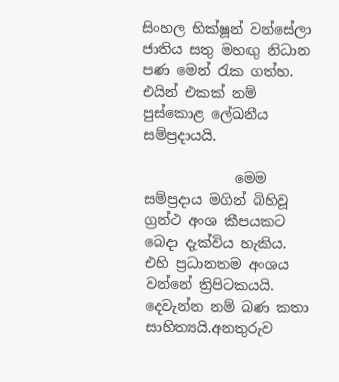සිංහල භික්ෂූන් වන්සේලා ජාතිය සතු මහඟු නිධාන පණ මෙන් රැක ගත්හ. එයින් එකක් නම් පුස්කොළ ලේඛනීය සම්ප්‍රදායයි.

             මෙම සම්ප්‍රදාය මගින් බිහිවූ ග්‍රන්ථ අංශ කීපයකට බෙදා දැක්විය හැකිය. එහි ප්‍රධානතම අංශය වන්නේ ත්‍රිපිටකයයි. දෙවැන්න නම් බණ කතා සාහිත්‍යයි.අනතුරුව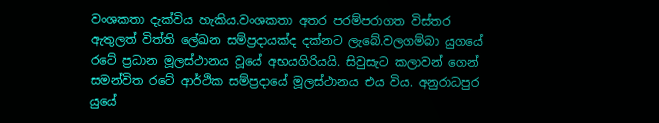වංශකතා දැක්විය හැකිය.වංශකතා අතර පරම්පරාගත විස්තර ඇතුලත් විත්ති ලේඛන සම්ප්‍රදායක්ද දක්නට ලැබේ.වලගම්බා යුගයේ රටේ ප්‍රධාන මූලස්ථානය වූයේ අභයගිරියයි. සිවුසැට කලාවන් ගෙන් සමන්විත රටේ ආර්ථික සම්ප්‍රදායේ මූලස්ථානය එය විය. අනුරාධපුර යුයේ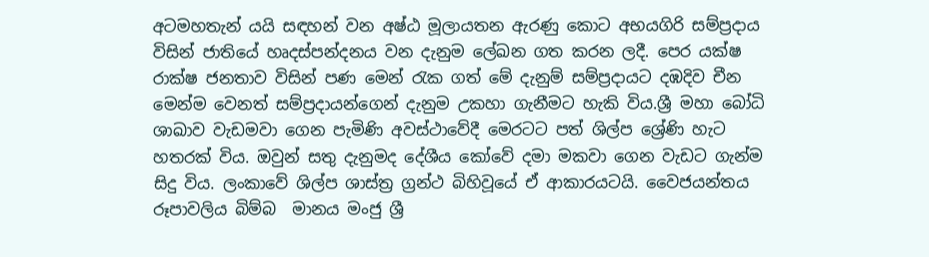අටමහතැන් යයි සඳහන් වන අෂ්ඨ මූලායතන ඇරණු කොට අභයගිරි සම්ප්‍රදාය විසින් ජාතියේ හෘදස්පන්දනය වන දැනුම ලේඛන ගත කරන ලදී. පෙර යක්ෂ රාක්ෂ ජනතාව විසින් පණ මෙන් රැක ගත් මේ දැනුම් සම්ප්‍රදායට දඹදිව චීන මෙන්ම වෙනත් සම්ප්‍රදායන්ගෙන් දැනුම උකහා ගැනීමට හැකි විය.ශ්‍රී මහා බෝධි ශාඛාව වැඩමවා ගෙන පැමිණි අවස්ථාවේදී මෙරටට පත් ශිල්ප ශ්‍රේණි හැට හතරක් විය. ඔවුන් සතු දැනුමද දේශීය කෝවේ දමා මකවා ගෙන වැඩට ගැන්ම සිදු විය. ලංකාවේ ශිල්ප ශාස්ත්‍ර ග්‍රන්ථ බිහිවූයේ ඒ ආකාරයටයි. වෛජයන්තය රූපාවලිය බිම්බ  මානය මංජු ශ්‍රී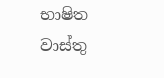භාෂිත වාස්තු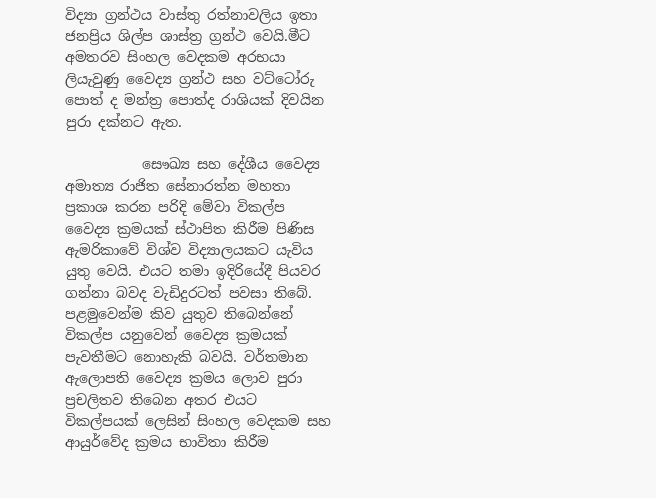විද්‍යා ග්‍රන්ථය වාස්තු රත්නාවලිය ඉතා ජනප්‍රිය ශිල්ප ශාස්ත්‍ර ග්‍රන්ථ වෙයි.මීට අමතරව සිංහල වෙදකම අරභයා ලියැවුණු වෛද්‍ය ග්‍රන්ථ සහ වට්ටෝරු පොත් ද මන්ත්‍ර පොත්ද රාශියක් දිවයින පුරා දක්නට ඇත.

           සෞඛ්‍ය සහ දේශීය වෛද්‍ය අමාත්‍ය රාජිත සේනාරත්න මහතා ප්‍රකාශ කරන පරිදි මේවා විකල්ප වෛද්‍ය ක්‍රමයක් ස්ථාපිත කිරීම පිණිස ඇමරිකාවේ විශ්ව විද්‍යාලයකට යැවිය යුතු වෙයි. එයට තමා ඉදිරියේදී පියවර ගන්නා බවද වැඩිදුරටත් පවසා තිබේ. පළමුවෙන්ම කිව යුතුව තිබෙන්නේ විකල්ප යනුවෙන් වෛද්‍ය ක්‍රමයක් පැවතීමට නොහැකි බවයි. වර්තමාන ඇලොපති වෛද්‍ය ක්‍රමය ලොව පුරා ප්‍රචලිතව තිබෙන අතර එයට විකල්පයක් ලෙසින් සිංහල වෙදකම සහ ආයුර්වේද ක්‍රමය භාවිතා කිරීම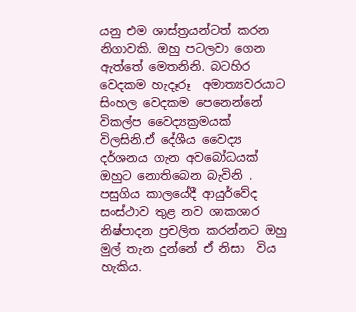යනු එම ශාස්ත්‍රයන්ටත් කරන නිගාවකි. ඔහු පටලවා ගෙන ඇත්තේ මෙතනිනි. බටහිර වෙදකම හැදෑරූ  අමාත්‍යවරයාට සිංහල වෙදකම පෙනෙන්නේ විකල්ප වෛද්‍යක්‍රමයක් විලසිනි.ඒ දේශීය වෛද්‍ය දර්ශනය ගැන අවබෝධයක් ඔහුට නොතිබෙන බැවිනි . පසුගිය කාලයේදී ආයුර්වේද සංස්ථාව තුළ නව ශාකශාර නිෂ්පාදන ප්‍රචලිත කරන්නට ඔහු මුල් තැන දුන්නේ ඒ නිසා  විය හැකිය.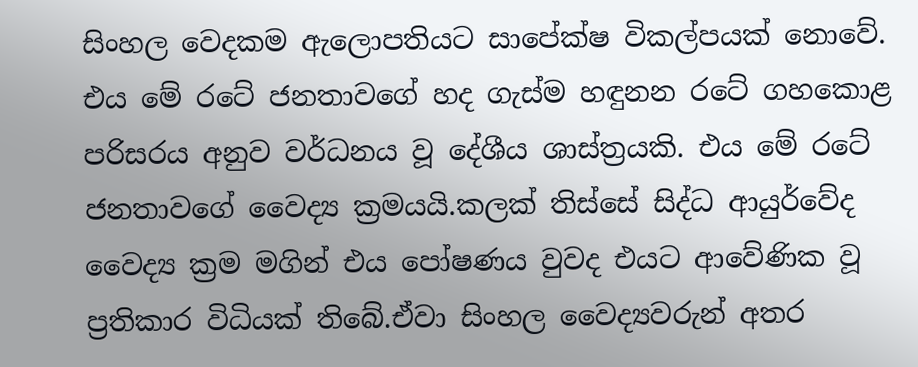සිංහල වෙදකම ඇලොපතියට සාපේක්ෂ විකල්පයක් නොවේ. එය මේ රටේ ජනතාවගේ හද ගැස්ම හඳුනන රටේ ගහකොළ පරිසරය අනුව වර්ධනය වූ දේශීය ශාස්ත්‍රයකි. එය මේ රටේ ජනතාවගේ වෛද්‍ය ක්‍රමයයි.කලක් තිස්සේ සිද්ධ ආයුර්වේද වෛද්‍ය ක්‍රම මගින් එය පෝෂණය වුවද එයට ආවේණික වූ ප්‍රතිකාර විධියක් තිබේ.ඒවා සිංහල වෛද්‍යවරුන් අතර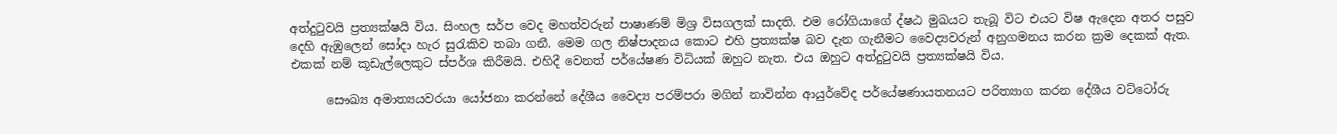අත්දුටුවයි ප්‍රත්‍යක්ෂයි විය. සිංහල සර්ප වෙද මහත්වරුන් පාෂාණම් මිශ්‍ර විසගලක් සාදති. එම රෝගියාගේ ද්ෂඨ මුඛයට තැබූ විට එයට විෂ ඇදෙන අතර පසුව දෙහි ඇඹුලෙන් සෝදා හැර සුරැකිව තබා ගනී. මෙම ගල නිෂ්පාදනය කොට එහි ප්‍රත්‍යක්ෂ බව දැන ගැනීමට වෛද්‍යවරුන් අනුගමනය කරන ක්‍රම දෙකක් ඇත. එකක් නම් කූඩැල්ලෙකුට ස්පර්ශ කිරීමයි. එහිදී වෙනත් පර්යේෂණ විධියක් ඔහුට නැත. එය ඔහුට අත්දුටුවයි ප්‍රත්‍යක්ෂයි විය.

      සෞඛ්‍ය අමාත්‍යයවරයා යෝජනා කරන්නේ දේශීය වෛද්‍ය පරම්පරා මගින් නාවින්න ආයුර්වේද පර්යේෂණායතනයට පරිත්‍යාග කරන දේශීය වට්ටෝරු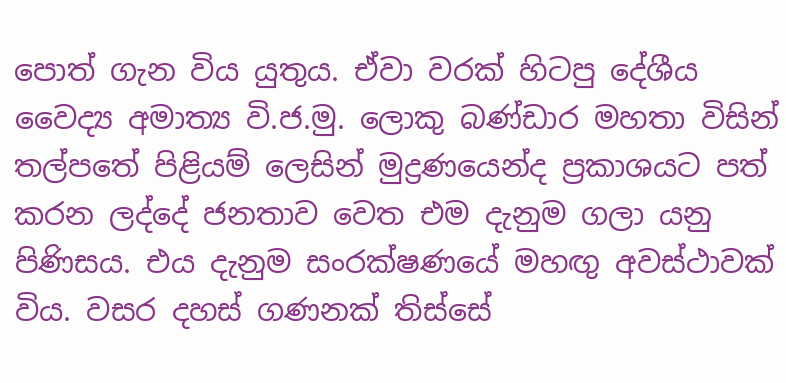පොත් ගැන විය යුතුය. ඒවා වරක් හිටපු දේශීය වෛද්‍ය අමාත්‍ය වි.ජ.මු. ලොකු බණ්ඩාර මහතා විසින් තල්පතේ පිළියම් ලෙසින් මුද්‍රණයෙන්ද ප්‍රකාශයට පත් කරන ලද්දේ ජනතාව වෙත එම දැනුම ගලා යනු පිණිසය. එය දැනුම සංරක්ෂණයේ මහඟු අවස්ථාවක් විය. වසර දහස් ගණනක් තිස්සේ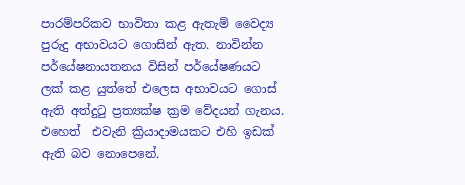පාරම්පරිකව භාවිතා කළ ඇතැම් වෛද්‍ය පුරුදු අභාවයට ගොසින් ඇත. නාවින්න පර්යේෂනායතනය විසින් පර්යේෂණයට ලක් කළ යුත්තේ එලෙස අභාවයට ගොස් ඇති අත්දුටු ප්‍රත්‍යක්ෂ ක්‍රම වේදයන් ගැනය. එහෙත්  එවැනි ක්‍රියාදාමයකට එහි ඉඩක් ඇති බව නොපෙනේ.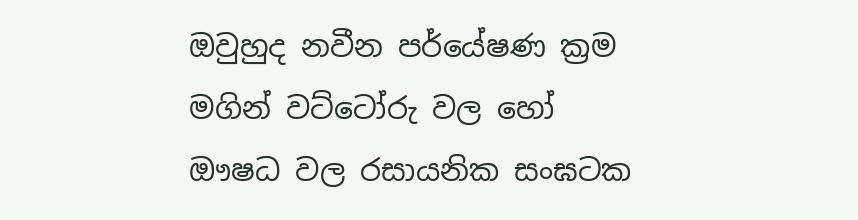ඔවුහුද නවීන පර්යේෂණ ක්‍රම මගින් වට්ටෝරු වල හෝ ඖෂධ වල රසායනික සංඝටක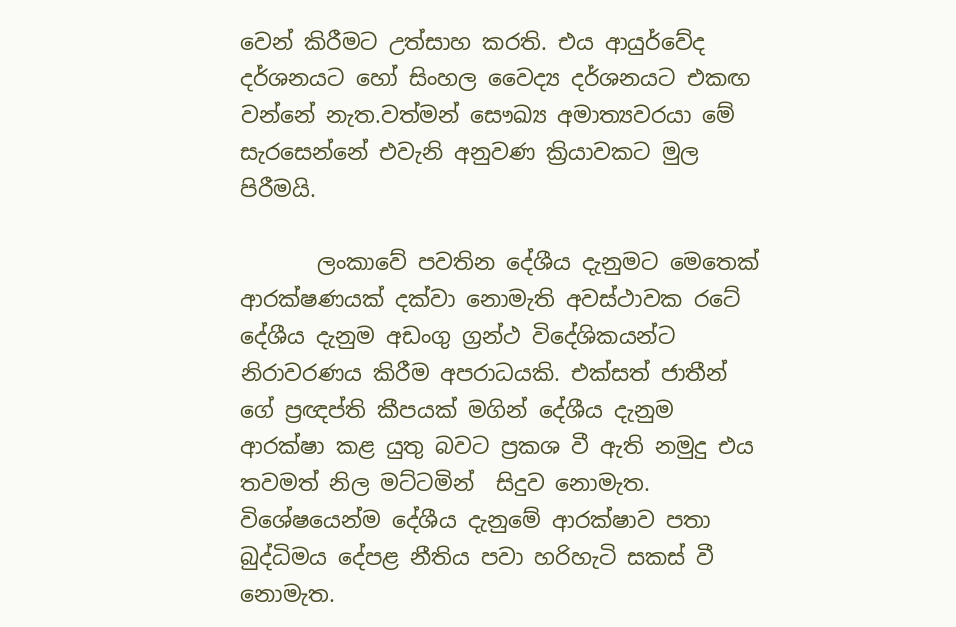වෙන් කිරීමට උත්සාහ කරති. එය ආයුර්වේද දර්ශනයට හෝ සිංහල වෛද්‍ය දර්ශනයට එකඟ වන්නේ නැත.වත්මන් සෞඛ්‍ය අමාත්‍යවරයා මේ සැරසෙන්නේ එවැනි අනුවණ ක්‍රියාවකට මුල පිරීමයි.

       ලංකාවේ පවතින දේශීය දැනුමට මෙතෙක් ආරක්ෂණයක් දක්වා නොමැති අවස්ථාවක රටේ දේශීය දැනුම අඩංගු ග්‍රන්ථ විදේශිකයන්ට නිරාවරණය කිරීම අපරාධයකි. එක්සත් ජාතීන් ගේ ප්‍රඥප්ති කීපයක් මගින් දේශීය දැනුම ආරක්ෂා කළ යුතු බවට ප්‍රකශ වී ඇති නමුදු එය තවමත් නිල මට්ටමින්  සිදුව නොමැත. විශේෂයෙන්ම දේශීය දැනුමේ ආරක්ෂාව පතා බුද්ධිමය දේපළ නීතිය පවා හරිහැටි සකස් වී නොමැත.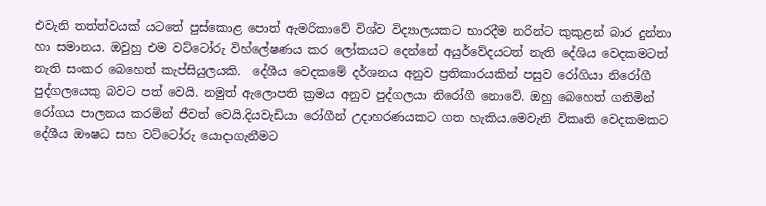එවැනි තත්ත්වයක් යටතේ පුස්කොළ පොත් ඇමරිකාවේ විශ්ව විද්‍යාලයකට භාරදීම නරින්ට කුකුළන් බාර දුන්නා හා සමානය. ඔවුහු එම වට්ටෝරු විහ්ලේෂණය කර ලෝකයට දෙන්නේ අයුර්වේදයටත් නැති දේශිය වෙදකමටත් නැති සංකර බෙහෙත් කැප්සියුලයකි.  දේශීය වෙදකමේ දර්ශනය අනුව ප්‍රතිකාරයකින් පසුව රෝගියා නිරෝගී පුද්ගලයෙකු බවට පත් වෙයි. නමුත් ඇලොපති ක්‍රමය අනුව පුද්ගලයා නිරෝගී නොවේ. ඔහු බෙහෙත් ගනිමින් රෝගය පාලනය කරමින් ජීවත් වෙයි.දියවැඩියා රෝගීන් උදාහරණයකට ගත හැකිය.මෙවැනි විකෘති වෙදකමකට දේශීය ඖෂධ සහ වට්ටෝරු යොදාගැනීමට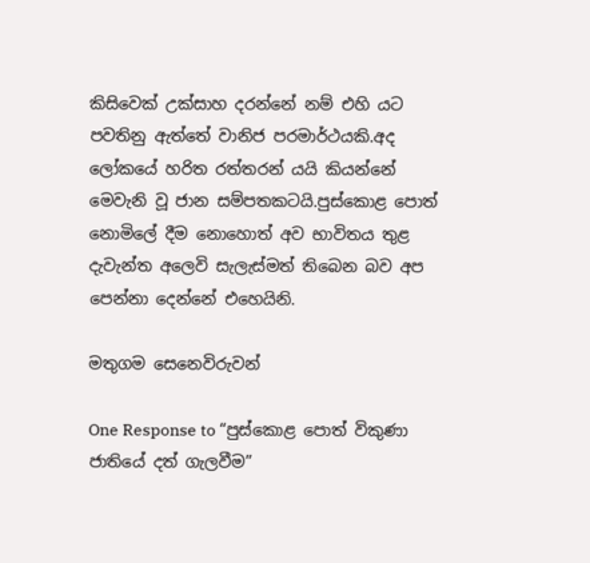කිසිවෙක් උක්සාහ දරන්නේ නම් එහි යට පවතිනු ඇත්තේ වානිජ පරමාර්ථයකි.අද ලෝකයේ හරිත රත්තරන් යයි කියන්නේ මෙවැනි වූ ජාන සම්පතකටයි.පුස්කොළ පොත් නොමිලේ දීම නොහොත් අව භාවිතය තුළ  දැවැන්ත අලෙවි සැලැස්මත් තිබෙන බව අප පෙන්නා දෙන්නේ එහෙයිනි.

මතුගම සෙනෙවිරුවන්

One Response to “පුස්කොළ පොත් විකුණා ජාතියේ දත් ගැලවීම”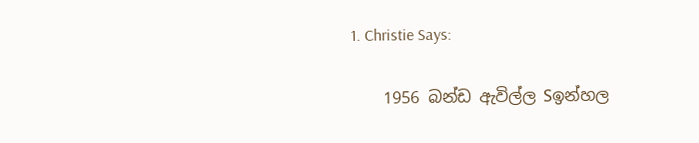1. Christie Says:

    1956 බන්ඩ ඇවිල්ල Sඉන්හල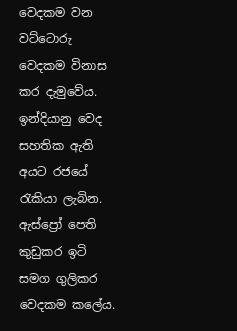වෙදකම වන වට්ටොරු වෙදකම විනාස කර දැමුවේය. ඉන්දියානු වෙද සහතික ඇති අයට රජයේ රැකියා ලැබින. ඇස්ප්‍රෝ පෙති කුඩුකර ඉටි සමග ගුලිකර වෙදකම කලේය.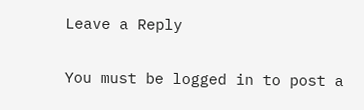Leave a Reply

You must be logged in to post a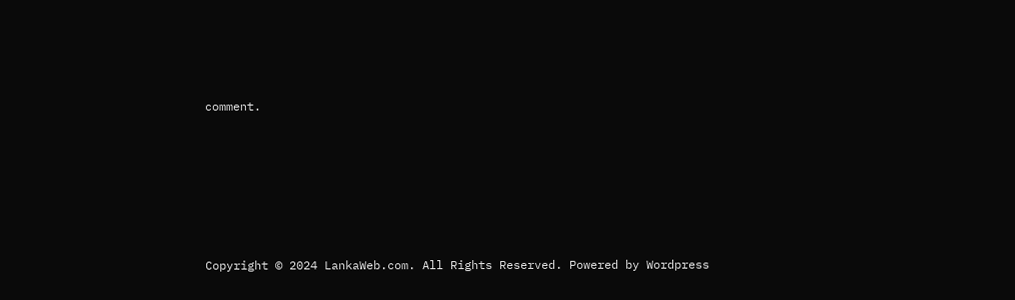comment.






Copyright © 2024 LankaWeb.com. All Rights Reserved. Powered by Wordpress